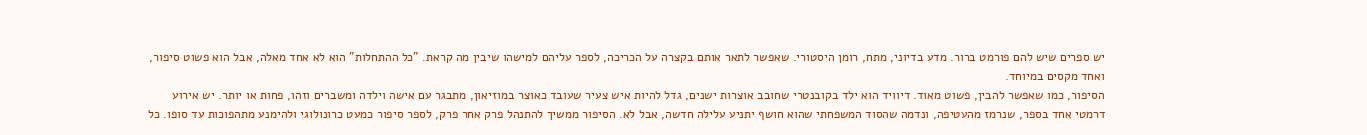יש ספרים שיש להם פורמט ברור. מדע בדיוני, מתח, רומן היסטורי. שאפשר לתאר אותם בקצרה על הכריכה, לספר עליהם למישהו שיבין מה קראת. "כל ההתחלות" הוא לא אחד מאלה, אבל הוא פשוט סיפור, ואחד מקסים במיוחד.
הסיפור, כמו שאפשר להבין, פשוט מאוד. דיוויד הוא ילד בקובנטרי שחובב אוצרות ישנים, גדל להיות איש צעיר שעובד כאוצר במוזיאון, מתבגר עם אישה וילדה ומשברים וזהו, פחות או יותר. יש אירוע דרמטי אחד בספר, שנרמז מהעטיפה, ונדמה שהסוד המשפחתי שהוא חושף יתניע עלילה חדשה, אבל לא. הסיפור ממשיך להתנהל פרק אחר פרק, לספר סיפור כמעט כרונולוגי ולהימנע מתהפוכות עד סופו. כל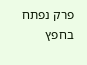פרק נפתח בחפץ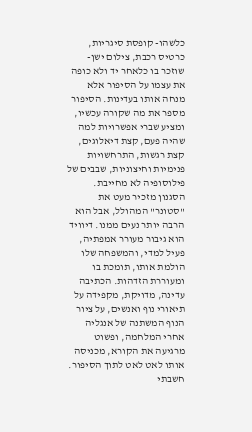כלשהו- קופסת סיגריות, כרטיס רכבת, צילום ישן- שוזכר בו כלאחר יד ולא כופה את עצמו על הסיפור אלא מנחה אותו בעדינות. הסיפור מספר את מה שקורה עכשיו, ומציע שברי אפשרויות למה שהיה פעם, קצת דיאלוגים, קצת רגשות, התרחשויות פנימיות וחיצוניות, שבבים של פילוסופיה לא מחייבת.
הסגנון מזכיר מעט את "סטונר" המהולל, אבל הוא הרבה יותר נעים ממנו. דיוויד הוא גיבור מעורר אמפתיה, פעיל למדי, והמשפחה שלו הולמת אותו, תומכת בו ומעוררת הזדהות. הכתיבה עדינה, מדויקת, מקפידה על תיאורי נוף ואנשים, על ציור הנוף המשתנה של אנגליה אחרי המלחמה, ופשוט מרגיעה את הקורא, מכניסה אותו לאט לאט לתוך הסיפור.
חשבתי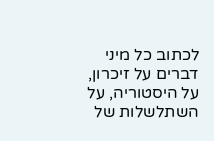לכתוב כל מיני דברים על זיכרון, על היסטוריה, על השתלשלות של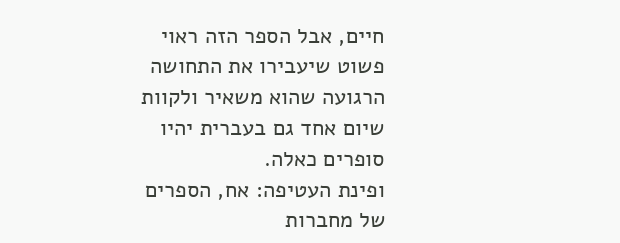חיים, אבל הספר הזה ראוי פשוט שיעבירו את התחושה הרגועה שהוא משאיר ולקוות שיום אחד גם בעברית יהיו סופרים כאלה.
ופינת העטיפה: אח, הספרים של מחברות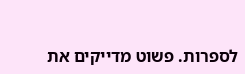לספרות. פשוט מדייקים את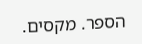הספר. מקסים.